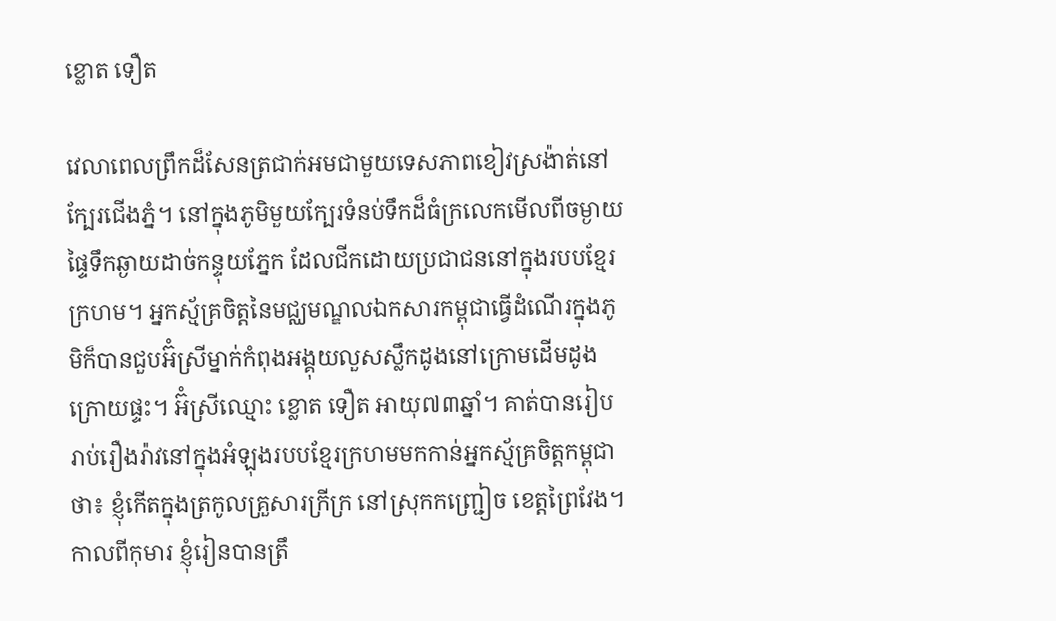ខ្លោត ទឿត

វេលាពេលព្រឹកដ៏សែនត្រជាក់អមជាមួយទេសភាពខៀវស្រង៉ាត់នៅក្បែរជើងភ្នំ។ នៅក្នុងភូមិមួយក្បែរទំនប់ទឹកដ៏ធំក្រលេកមើលពីចម្ងាយផ្ទៃទឹកឆ្ងាយដាច់កន្ទុយភ្នែក ដែលជីកដោយប្រជាជននៅក្នុងរបបខ្មែរក្រហម។ អ្នកស្ម័គ្រចិត្តនៃមជ្ឈមណ្ឌលឯកសារកម្ពុជាធ្វើដំណើរក្នុងភូមិក៏បានជួបអ៊ំស្រីម្នាក់កំពុងអង្គុយលួសស្លឹកដូងនៅក្រោមដើមដូងក្រោយផ្ទះ។ អ៊ំស្រីឈ្មោះ ខ្លោត ទឿត អាយុ៧៣ឆ្នាំ។ គាត់បានរៀបរាប់រឿងរ៉ាវនៅក្នុងអំឡុងរបបខ្មែរក្រហមមកកាន់អ្នកស្ម័គ្រចិត្តកម្ពុជាថា៖ ខ្ញុំកើតក្នុងត្រកូលគ្រួសារក្រីក្រ នៅស្រុកកញ្ជ្រៀច ខេត្តព្រៃវែង។ កាលពីកុមារ ខ្ញុំរៀនបានត្រឹ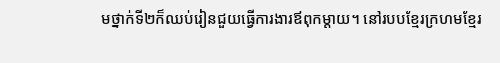មថ្នាក់ទី២ក៏ឈប់រៀនជួយធ្វើការងារឪពុកម្តាយ។ នៅរបបខ្មែរក្រហមខ្មែរ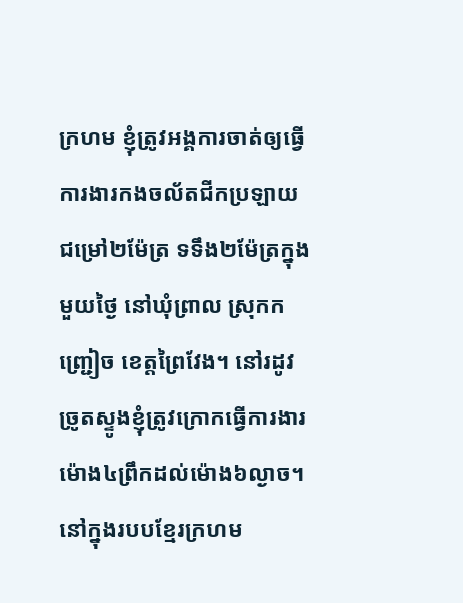ក្រហម ខ្ញុំត្រូវអង្គការចាត់ឲ្យធ្វើការងារកងចល័តជីកប្រឡាយជម្រៅ២ម៉ែត្រ ទទឹង២ម៉ែត្រក្នុងមួយថ្ងៃ នៅឃុំព្រាល ស្រុកកញ្ជ្រៀច ខេត្តព្រៃវែង។ នៅរដូវច្រូតស្ទូងខ្ញុំត្រូវក្រោកធ្វើការងារម៉ោង៤ព្រឹកដល់ម៉ោង៦ល្ងាច។ នៅក្នុងរបបខ្មែរក្រហម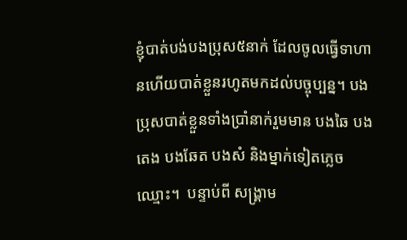ខ្ញុំបាត់បង់បងប្រុស៥នាក់ ដែលចូលធ្វើទាហានហើយបាត់ខ្លួនរហូតមកដល់បច្ចុប្បន្ន។ បងប្រុសបាត់ខ្លួនទាំងប្រាំនាក់រួមមាន បងឆៃ បងតេង បងឆែត បងសំ និងម្នាក់ទៀតភ្លេចឈ្មោះ។  បន្ទាប់ពី សង្រ្គាម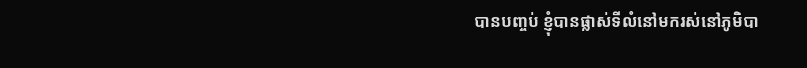បានបញ្ចប់ ខ្ញុំបានផ្លាស់ទីលំនៅមករស់នៅភូមិបា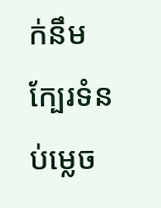ក់នឹមក្បែរទំនប់ម្លេច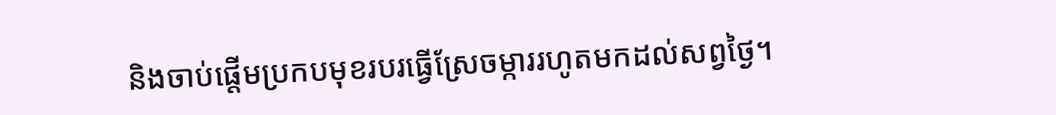និងចាប់ផ្តើមប្រកបមុខរបរធ្វើស្រែចម្ការរហូតមកដល់សព្វថ្ងៃ។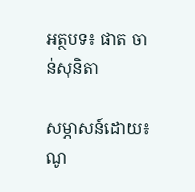អត្ថបទ៖ ផាត ចាន់សុនិតា

សម្ភាសន៍ដោយ៖ ណូ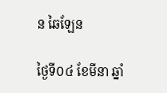ន ឆៃឡែន

ថ្ងៃទី០៤ ខែមីនា ឆ្នាំ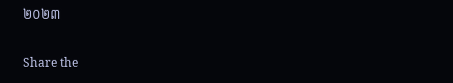២០២៣

Share the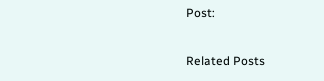Post:

Related Posts